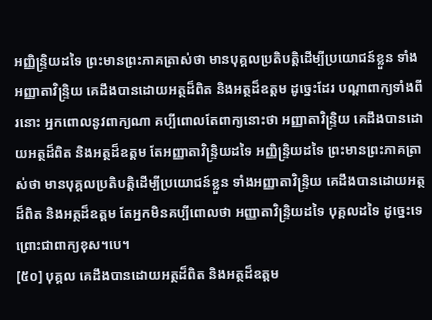អញ្ញិន្រ្ទិយដទៃ ព្រះមានព្រះភាគត្រាស់ថា មានបុគ្គលប្រតិបត្តិដើម្បីប្រយោជន៍ខ្លួន ទាំងអញ្ញាតាវិន្រ្ទិយ គេដឹងបានដោយអត្ថដ៏ពិត និងអត្ថដ៏ឧត្តម ដូច្នេះដែរ បណ្តាពាក្យទាំងពីរនោះ អ្នកពោលនូវពាក្យណា គប្បីពោលតែពាក្យនោះថា អញ្ញាតាវិន្រ្ទិយ គេដឹងបានដោយអត្ថដ៏ពិត និងអត្ថដ៏ឧត្តម តែអញ្ញាតាវិន្រ្ទិយដទៃ អញ្ញិន្រ្ទិយដទៃ ព្រះមានព្រះភាគត្រាស់ថា មានបុគ្គលប្រតិបត្តិដើម្បីប្រយោជន៍ខ្លួន ទាំងអញ្ញាតាវិន្រ្ទិយ គេដឹងបានដោយអត្ថដ៏ពិត និងអត្ថដ៏ឧត្តម តែអ្នកមិនគប្បីពោលថា អញ្ញាតាវិន្រ្ទិយដទៃ បុគ្គលដទៃ ដូច្នេះទេ ព្រោះជាពាក្យខុស។បេ។
[៥០] បុគ្គល គេដឹងបានដោយអត្ថដ៏ពិត និងអត្ថដ៏ឧត្តម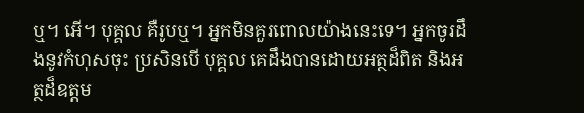ឬ។ អើ។ បុគ្គល គឺរូបឬ។ អ្នកមិនគួរពោលយ៉ាងនេះទេ។ អ្នកចូរដឹងនូវកំហុសចុះ ប្រសិនបើ បុគ្គល គេដឹងបានដោយអត្ថដ៏ពិត និងអត្ថដ៏ឧត្តម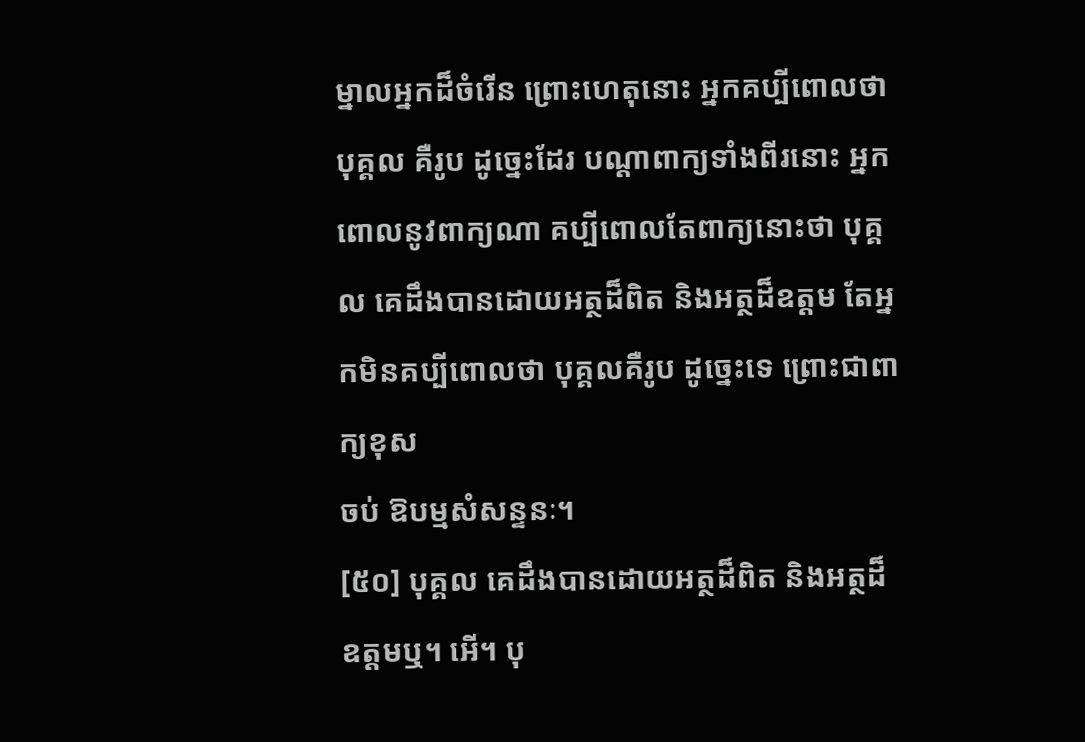ម្នាលអ្នកដ៏ចំរើន ព្រោះហេតុនោះ អ្នកគប្បីពោលថា បុគ្គល គឺរូប ដូច្នេះដែរ បណ្តាពាក្យទាំងពីរនោះ អ្នកពោលនូវពាក្យណា គប្បីពោលតែពាក្យនោះថា បុគ្គល គេដឹងបានដោយអត្ថដ៏ពិត និងអត្ថដ៏ឧត្តម តែអ្នកមិនគប្បីពោលថា បុគ្គលគឺរូប ដូច្នេះទេ ព្រោះជាពាក្យខុស
ចប់ ឱបម្មសំសន្ទនៈ។
[៥០] បុគ្គល គេដឹងបានដោយអត្ថដ៏ពិត និងអត្ថដ៏ឧត្តមឬ។ អើ។ បុ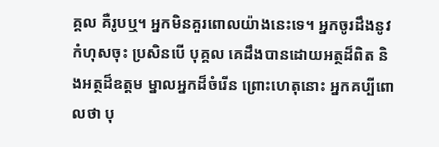គ្គល គឺរូបឬ។ អ្នកមិនគួរពោលយ៉ាងនេះទេ។ អ្នកចូរដឹងនូវកំហុសចុះ ប្រសិនបើ បុគ្គល គេដឹងបានដោយអត្ថដ៏ពិត និងអត្ថដ៏ឧត្តម ម្នាលអ្នកដ៏ចំរើន ព្រោះហេតុនោះ អ្នកគប្បីពោលថា បុ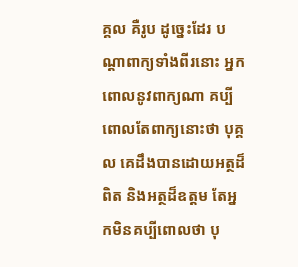គ្គល គឺរូប ដូច្នេះដែរ បណ្តាពាក្យទាំងពីរនោះ អ្នកពោលនូវពាក្យណា គប្បីពោលតែពាក្យនោះថា បុគ្គល គេដឹងបានដោយអត្ថដ៏ពិត និងអត្ថដ៏ឧត្តម តែអ្នកមិនគប្បីពោលថា បុ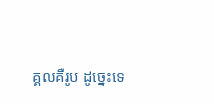គ្គលគឺរូប ដូច្នេះទេ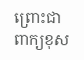ព្រោះជាពាក្យខុស